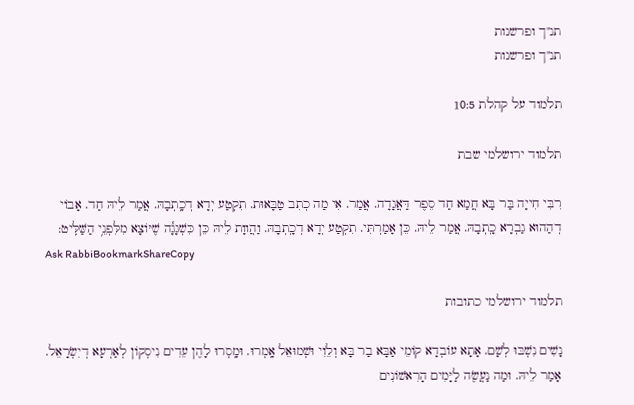תנ"ך ופרשנות
תנ"ך ופרשנות

תלמוד על קהלת 10:5

תלמוד ירושלמי שבת

רִבִּי חִייָה בַּר בָּא חֲמַא חַד סֵפֶר דַּאֲגָדָה. אֲמַר. אִי מַה כְתִב טַבָּאוּת. תִקְטַע יְדָא דְכָֽתְבָהּ. אֲמַר לֵיהּ חַד. אָבוֹי דְהַהוּא גַבְרָא כָֽתְבָהּ. אֲמַר לֵיהּ. כֵּן אָמַרְתִּי. תִקְטַע יְדָא דְכָֽתְבָהּ. וַהֲווָת לֵיהּ כֵּן כִּשְׁגָגָ֕ה שֶׁיּוֹצָא מִלִּפְנֵ֥י הַשַּׁלִּֽיט:
Ask RabbiBookmarkShareCopy

תלמוד ירושלמי כתובות

נָשִׁים נִשְׁבּוּ לְשָׁם. אָתָא עוֹבְדָא קוֹמֵי אַבָּא בַר בָּא וְלֵוִי וּשְׁמוּאֵל אָֽמְרוּ. וּמָֽסְרוּ לָהֶן עֵדִים נִיסְקוֹן לְאַרְעָא דְיִשְׂרָאֵל. אָמַר לֵיהּ. וּמַה נַעֲשֶׂה לַיָּמִים הָרִאשׁוֹנִים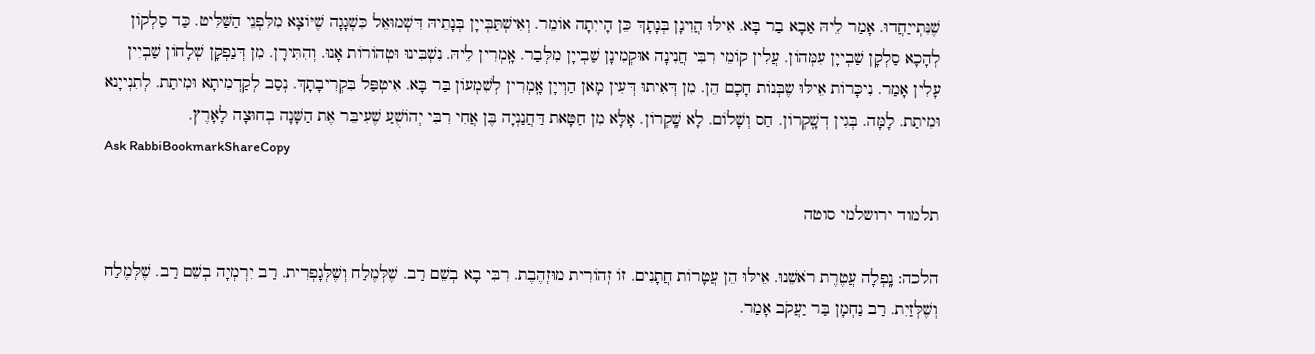שֶׁנִּתְייַחֲדוּ. אָמַר לֵיהּ אַבָא בַר בָּא. אִילּוּ הֲוִינָן בְּנָתָךְ כֵּן הָייִתָה אוֹמֵר. וְאִישְׁתַּבְּייָן בְּנָתֵיהּ דִּשְׁמוּאֵל כִּשְׁגָגָה שֶׁיּוֹצָא מִלִּפְנֵי הַשַּׁלִּיט. כַּד סַלְקוֹן לְהָכָא סַלְקָן שַׁבְייָן עִמְּהוֹן. עֲלִין קוֹמֵי רִבִּי חֲנִינָה אוּקְמִינָן שַׁבְייָן מִלְּבַר. אָֽמְרִין לֵיהּ. נִשְׁבִּינוּ וּטְהוֹרוֹת אָנוּ. וְהִתִּירָן. מִן דְּנַפְקָן שְׁלָחוֹן שַׁבְיִין עָלִין אָמַר. נִיכָּרוֹת אֵילּוּ שֶבְּנוֹת חָכָם הֵן. מִן דְּאִיתוּ דְּעִין מָאן הַוְייָן אָֽמְרִין לְשִׁמְעוֹן בַּר בָּא. אִיטְפַּל בִּקְרִיבָתָךְ. נְסַב לְקַדְמִיתָא וּמִיתַת. לְתִנְייָנא וּמִיתַת. לָמָּה. בְּגִין דְשָֽׁקְרוֹן. חַס וְשָׁלוֹם. לָא שָֽׁקְרוֹן. אָלָּא מִן חַטָּאת דַּחֲנַנְיָה בֶּן אֲחִי רִבִּי יְהוֹשֻׁעַ שֶׁעִיבֵּר אֶת הַשָּׁנָה בְחוּצָה לָאָרֶץ.
Ask RabbiBookmarkShareCopy

תלמוד ירושלמי סוטה

הלכה: נָֽפְלָה עֲטֶרֶת רֹאשֵׁנוּ. אֵילּוּ הֵן עֲטָרוֹת חֲתָנִים. זוֹ זְהוֹרִית מוּזְהֶבֶת. רִבִּי בָא בְשֵׁם רַב. שֶׁלְּמֶלַח וְשֶׁלְּגָפְרִית. רַב יִרְמְיָה בְשֵׁם רַב. שֶׁלְּמֶלַח וְשֶׁלְּזַיִת. רַב נַחְמָן בַּר יַעֲקֹב אָמַר.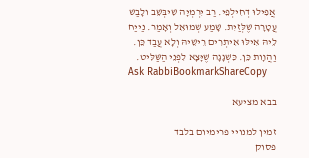אֲפִילוּ דְחִילְפֵי. רַב יִרְמְיָה שִׁיבְּשֵׁב ולָבַשׁ עֲטָרָה שֶׁלְּזַיִת. שָׁמַע שְׁמוּאֵל וְאָמַר. נַייַח לֵיהּ אִילּוּ אִיתְרִים רֵישֵׁיהּ וְלָא עֲבַד כֵּן. וַהֲװָת כֵּן. כִּשְׁגָגָה שֶׁיָּצָא לִפְנֵי הַשַּׁלִּיט.
Ask RabbiBookmarkShareCopy

בבא מציעא

זמין למנויי פרימיום בלבד
פסוק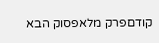קודםפרק מלאפסוק הבא